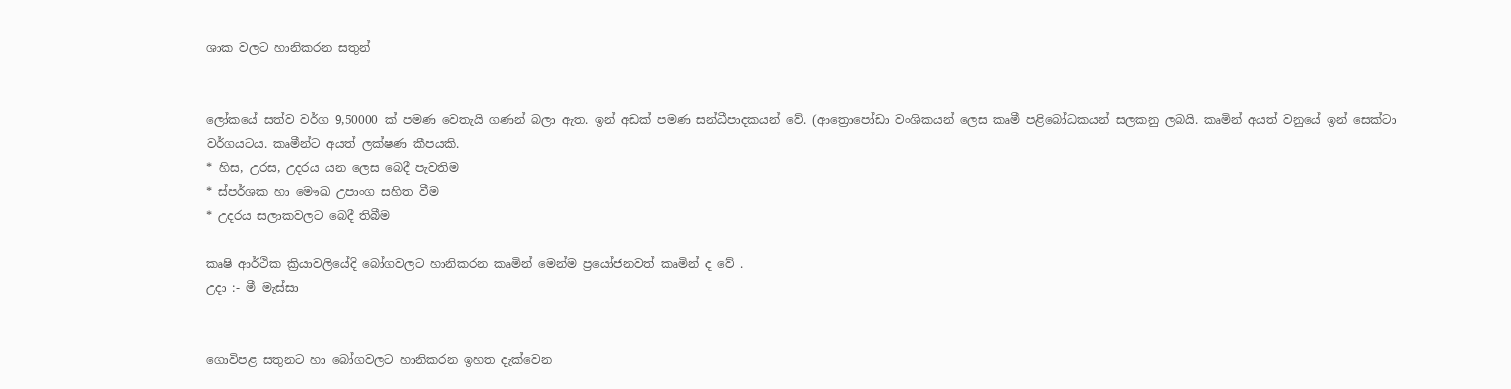ශාක වලට හානිකරන සතුන්


ලෝකයේ සත්ව වර්ග 9,50000 ක් පමණ වෙතැයි ගණන් බලා ඇත. ඉන් අඩක් පමණ සන්ධීපාදකයන් වේ. (ආත්‍රොපෝඩා වංශිකයන් ලෙස කෘමී පළිබෝධකයන් සලකනු ලබයි. කෘමින් අයත් වනුයේ ඉන් සෙක්ටා වර්ගයටය. කෘමීන්ට අයත් ලක්ෂණ කීපයකි.
* හිස, උරස, උදරය යන ලෙස බෙදී පැවතිම
* ස්පර්ශක හා මෞඛ උපාංග සහිත වීම
* උදරය සලාකවලට බෙදී තිබීම

කෘෂි ආර්ථික ක්‍රියාවලියේදි බෝගවලට හානිකරන කෘමින් මෙන්ම ප්‍රයෝජනවත් කෘමින් ද වේ .
උදා :- මී මැස්සා


ගොවිපළ සතුනට හා බෝගවලට හානිකරන ඉහත දැක්වෙන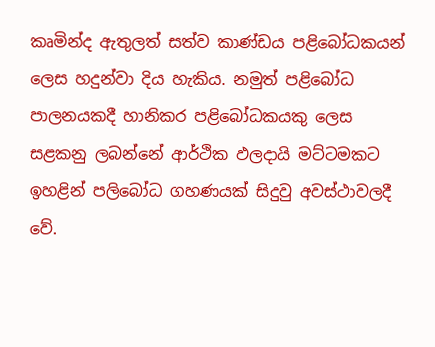කෘමින්ද ඇතුලත් සත්ව කාණ්ඩය පළිබෝධකයන් ලෙස හදුන්වා දිය හැකිය. නමුත් පළිබෝධ පාලනයකදී හානිකර පළිබෝධකයකු ලෙස සළකනු ලබන්නේ ආර්ථික ඵලදායි මට්ටමකට ඉහළින් පලිබෝධ ගහණයක් සිදුවු අවස්ථාවලදී වේ.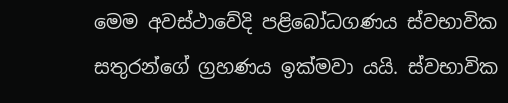මෙම අවස්ථාවේදි පළිබෝධගණය ස්වභාවික සතුරන්ගේ ග්‍රහණය ඉක්මවා යයි. ස්වභාවික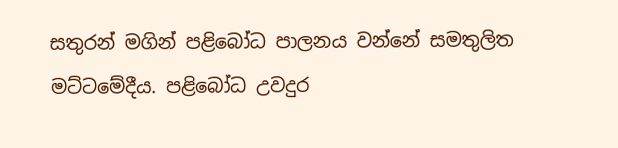සතුරන් මගින් පළිබෝධ පාලනය වන්නේ සමතුලිත මට්ටමේදීය. පළිබෝධ උවදුර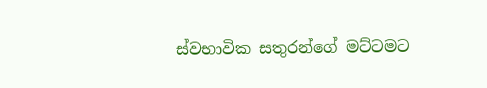ස්වභාවික සතුරන්ගේ මට්ටමට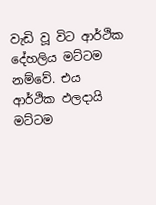වැඩි වූ විට ආර්ථික දේහලිය මට්ටම නම්වේ. එය ආර්ථික ඵලදායි මට්ටම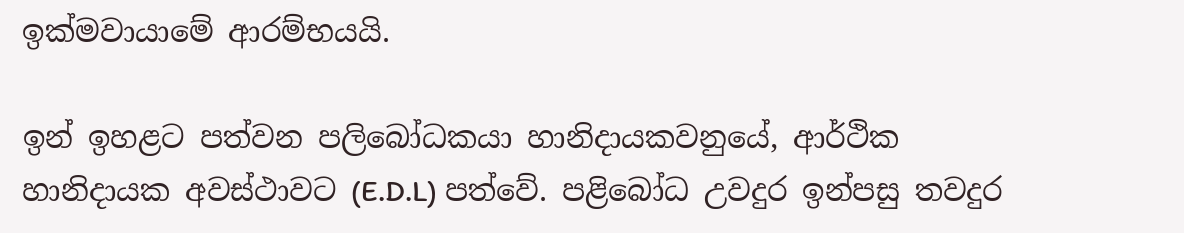ඉක්මවායාමේ ආරම්භයයි.

ඉන් ඉහළට පත්වන පලිබෝධකයා හානිදායකවනුයේ, ආර්ථික හානිදායක අවස්ථාවට (E.D.L) පත්වේ. පළිබෝධ උවදුර ඉන්පසු තවදුර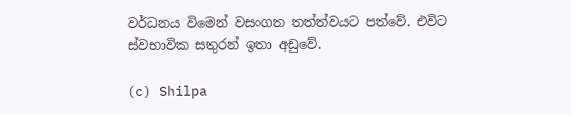වර්ධනය විමෙන් වසංගත තත්ත්වයට පත්වේ. එවිට ස්වභාවික සතුරන් ඉතා අඩුවේ.

(c) Shilpa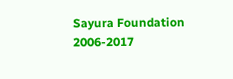Sayura Foundation 2006-2017